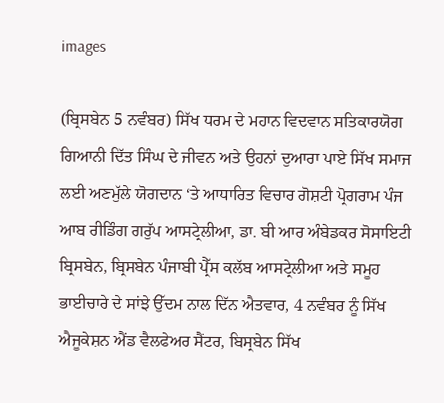images

(ਬ੍ਰਿਸਬੇਨ 5 ਨਵੰਬਰ) ਸਿੱਖ ਧਰਮ ਦੇ ਮਹਾਨ ਵਿਦਵਾਨ ਸਤਿਕਾਰਯੋਗ ਗਿਆਨੀ ਦਿੱਤ ਸਿੰਘ ਦੇ ਜੀਵਨ ਅਤੇ ਉਹਨਾਂ ਦੁਆਰਾ ਪਾਏ ਸਿੱਖ ਸਮਾਜ ਲਈ ਅਣਮੁੱਲੇ ਯੋਗਦਾਨ ‘ਤੇ ਆਧਾਰਿਤ ਵਿਚਾਰ ਗੋਸ਼ਟੀ ਪ੍ਰੋਗਰਾਮ ਪੰਜ ਆਬ ਰੀਡਿੰਗ ਗਰੁੱਪ ਆਸਟ੍ਰੇਲੀਆ, ਡਾ. ਬੀ ਆਰ ਅੰਬੇਡਕਰ ਸੋਸਾਇਟੀ ਬ੍ਰਿਸਬੇਨ, ਬ੍ਰਿਸਬੇਨ ਪੰਜਾਬੀ ਪ੍ਰੈੱਸ ਕਲੱਬ ਆਸਟ੍ਰੇਲੀਆ ਅਤੇ ਸਮੂਹ ਭਾਈਚਾਰੇ ਦੇ ਸਾਂਝੇ ਉੱਦਮ ਨਾਲ ਦਿੱਨ ਐਤਵਾਰ, 4 ਨਵੰਬਰ ਨੂੰ ਸਿੱਖ ਐਜੂਕੇਸ਼ਨ ਐਂਡ ਵੈਲਫੇਅਰ ਸੈਂਟਰ, ਬਿਸ੍ਰਬੇਨ ਸਿੱਖ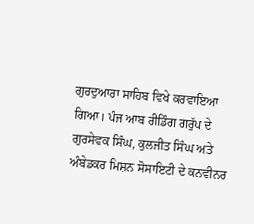ਗੁਰਦੁਆਰਾ ਸਾਹਿਬ ਵਿਖੇ ਕਰਵਾਇਆ ਗਿਆ। ਪੰਜ ਆਬ ਰੀਡਿੰਗ ਗਰੁੱਪ ਦੇ ਗੁਰਸੇਵਕ ਸਿੰਘ, ਕੁਲਜੀਤ ਸਿੰਘ ਅਤੇ ਅੰਬੇਡਕਰ ਮਿਸ਼ਨ ਸੋਸਾਇਟੀ ਦੇ ਕਨਵੀਨਰ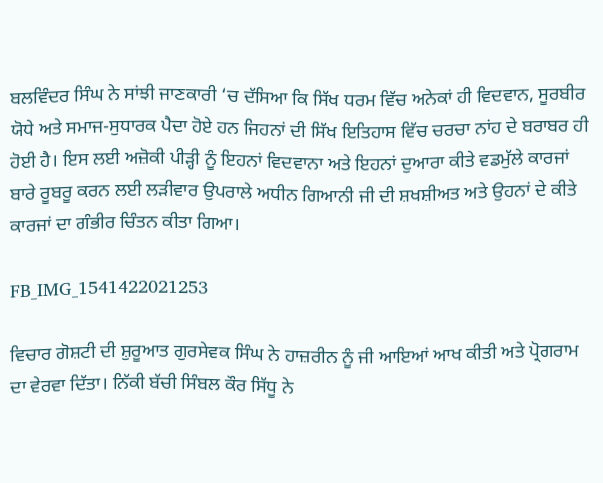ਬਲਵਿੰਦਰ ਸਿੰਘ ਨੇ ਸਾਂਝੀ ਜਾਣਕਾਰੀ ‘ਚ ਦੱਸਿਆ ਕਿ ਸਿੱਖ ਧਰਮ ਵਿੱਚ ਅਨੇਕਾਂ ਹੀ ਵਿਦਵਾਨ, ਸੂਰਬੀਰ ਯੋਧੇ ਅਤੇ ਸਮਾਜ-ਸੁਧਾਰਕ ਪੈਦਾ ਹੋਏ ਹਨ ਜਿਹਨਾਂ ਦੀ ਸਿੱਖ ਇਤਿਹਾਸ ਵਿੱਚ ਚਰਚਾ ਨਾਂਹ ਦੇ ਬਰਾਬਰ ਹੀ ਹੋਈ ਹੈ। ਇਸ ਲਈ ਅਜ਼ੋਕੀ ਪੀੜ੍ਹੀ ਨੂੰ ਇਹਨਾਂ ਵਿਦਵਾਨਾ ਅਤੇ ਇਹਨਾਂ ਦੁਆਰਾ ਕੀਤੇ ਵਡਮੁੱਲੇ ਕਾਰਜਾਂ ਬਾਰੇ ਰੂਬਰੂ ਕਰਨ ਲਈ ਲੜੀਵਾਰ ਉਪਰਾਲੇ ਅਧੀਨ ਗਿਆਨੀ ਜੀ ਦੀ ਸ਼ਖਸ਼ੀਅਤ ਅਤੇ ਉਹਨਾਂ ਦੇ ਕੀਤੇ ਕਾਰਜਾਂ ਦਾ ਗੰਭੀਰ ਚਿੰਤਨ ਕੀਤਾ ਗਿਆ।

FB_IMG_1541422021253

ਵਿਚਾਰ ਗੋਸ਼ਟੀ ਦੀ ਸ਼ੁਰੂਆਤ ਗੁਰਸੇਵਕ ਸਿੰਘ ਨੇ ਹਾਜ਼ਰੀਨ ਨੂੰ ਜੀ ਆਇਆਂ ਆਖ ਕੀਤੀ ਅਤੇ ਪ੍ਰੋਗਰਾਮ ਦਾ ਵੇਰਵਾ ਦਿੱਤਾ। ਨਿੱਕੀ ਬੱਚੀ ਸਿੰਬਲ ਕੌਰ ਸਿੱਧੂ ਨੇ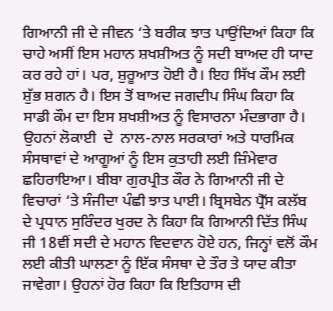ਗਿਆਨੀ ਜੀ ਦੇ ਜੀਵਨ ‘ਤੇ ਬਰੀਕ ਝਾਤ ਪਾਉਂਦਿਆਂ ਕਿਹਾ ਕਿ ਚਾਹੇ ਅਸੀਂ ਇਸ ਮਹਾਨ ਸ਼ਖਸ਼ੀਅਤ ਨੂੰ ਸਦੀ ਬਾਅਦ ਹੀ ਯਾਦ ਕਰ ਰਹੇ ਹਾਂ। ਪਰ, ਸ਼ੁਰੂਆਤ ਹੋਈ ਹੈ। ਇਹ ਸਿੱਖ ਕੌਮ ਲਈ ਸ਼ੁੱਭ ਸ਼ਗਨ ਹੈ। ਇਸ ਤੋਂ ਬਾਅਦ ਜਗਦੀਪ ਸਿੰਘ ਕਿਹਾ ਕਿ ਸਾਡੀ ਕੌਮ ਦਾ ਇਸ ਸ਼ਖਸ਼ੀਅਤ ਨੂੰ ਵਿਸਾਰਨਾ ਮੰਦਭਾਗਾ ਹੈ। ਉਹਨਾਂ ਲੋਕਾਈ  ਦੇ  ਨਾਲ-ਨਾਲ ਸਰਕਾਰਾਂ ਅਤੇ ਧਾਰਮਿਕ ਸੰਸਥਾਵਾਂ ਦੇ ਆਗੂਆਂ ਨੂੰ ਇਸ ਕੁਤਾਹੀ ਲਈ ਜ਼ਿੰਮੇਵਾਰ ਛਹਿਰਾਇਆ। ਬੀਬਾ ਗੁਰਪ੍ਰੀਤ ਕੌਰ ਨੇ ਗਿਆਨੀ ਜੀ ਦੇ ਵਿਚਾਰਾਂ ‘ਤੇ ਸੰਜੀਦਾ ਪੰਛੀ ਝਾਤ ਪਾਈ। ਬ੍ਰਿਸਬੇਨ ਪ੍ਰੈੱਸ ਕਲੱਬ ਦੇ ਪ੍ਰਧਾਨ ਸੁਰਿੰਦਰ ਖੁਰਦ ਨੇ ਕਿਹਾ ਕਿ ਗਿਆਨੀ ਦਿੱਤ ਸਿੰਘ ਜੀ 18ਵੀਂ ਸਦੀ ਦੇ ਮਹਾਨ ਵਿਦਵਾਨ ਹੋਏ ਹਨ, ਜਿਨ੍ਹਾਂ ਵਲੋਂ ਕੌਮ ਲਈ ਕੀਤੀ ਘਾਲਣਾ ਨੂੰ ਇੱਕ ਸੰਸਥਾ ਦੇ ਤੌਰ ਤੇ ਯਾਦ ਕੀਤਾ ਜਾਵੇਗਾ। ਉਹਨਾਂ ਹੋਰ ਕਿਹਾ ਕਿ ਇਤਿਹਾਸ ਦੀ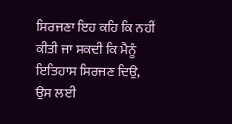ਸਿਰਜਣਾ ਇਹ ਕਹਿ ਕਿ ਨਹੀਂ ਕੀਤੀ ਜਾ ਸਕਦੀ ਕਿ ਮੈਨੂੰ ਇਤਿਹਾਸ ਸਿਰਜਣ ਦਿਉ, ਉਸ ਲਈ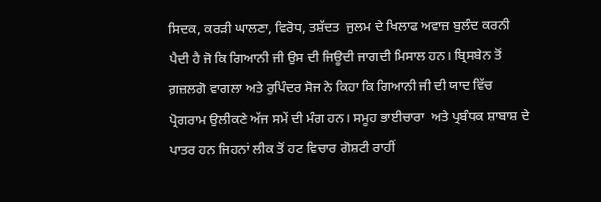ਸਿਦਕ, ਕਰੜੀ ਘਾਲਣਾ, ਵਿਰੋਧ, ਤਸ਼ੱਦਤ  ਜੁਲਮ ਦੇ ਖਿਲਾਫ ਅਵਾਜ਼ ਬੁਲੰਦ ਕਰਨੀ ਪੈਦੀ ਹੈ ਜੋ ਕਿ ਗਿਆਨੀ ਜੀ ਉਸ ਦੀ ਜਿਊਦੀ ਜਾਗਦੀ ਮਿਸਾਲ ਹਨ। ਬ੍ਰਿਸਬੇਨ ਤੋਂ ਗ਼ਜ਼ਲਗੋ ਵਾਗਲਾ ਅਤੇ ਰੁਪਿੰਦਰ ਸੋਜ ਨੇ ਕਿਹਾ ਕਿ ਗਿਆਨੀ ਜੀ ਦੀ ਯਾਦ ਵਿੱਚ ਪ੍ਰੋਗਰਾਮ ਉਲੀਕਣੇ ਅੱਜ ਸਮੇਂ ਦੀ ਮੰਗ ਹਨ। ਸਮੂਹ ਭਾਈਚਾਰਾ  ਅਤੇ ਪ੍ਰਬੰਧਕ ਸ਼ਾਬਾਸ਼ ਦੇ ਪਾਤਰ ਹਨ ਜਿਹਨਾਂ ਲੀਕ ਤੋਂ ਹਟ ਵਿਚਾਰ ਗੋਸ਼ਟੀ ਰਾਹੀਂ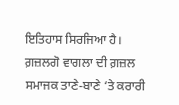ਇਤਿਹਾਸ ਸਿਰਜਿਆ ਹੈ। ਗ਼ਜ਼ਲਗੋ ਵਾਗਲਾ ਦੀ ਗ਼ਜ਼ਲ ਸਮਾਜਕ ਤਾਣੇ-ਬਾਣੇ ‘ਤੇ ਕਰਾਰੀ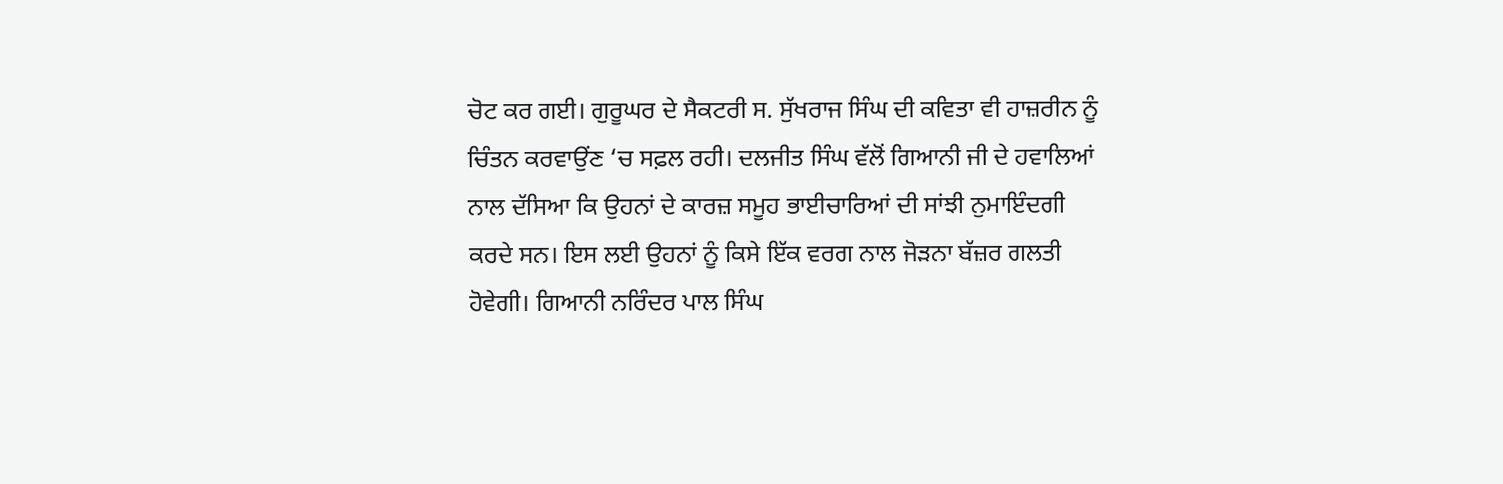ਚੋਟ ਕਰ ਗਈ। ਗੁਰੂਘਰ ਦੇ ਸੈਕਟਰੀ ਸ. ਸੁੱਖਰਾਜ ਸਿੰਘ ਦੀ ਕਵਿਤਾ ਵੀ ਹਾਜ਼ਰੀਨ ਨੂੰ ਚਿੰਤਨ ਕਰਵਾਉਂਣ ‘ਚ ਸਫ਼ਲ ਰਹੀ। ਦਲਜੀਤ ਸਿੰਘ ਵੱਲੋਂ ਗਿਆਨੀ ਜੀ ਦੇ ਹਵਾਲਿਆਂ ਨਾਲ ਦੱਸਿਆ ਕਿ ਉਹਨਾਂ ਦੇ ਕਾਰਜ਼ ਸਮੂਹ ਭਾਈਚਾਰਿਆਂ ਦੀ ਸਾਂਝੀ ਨੁਮਾਇੰਦਗੀ ਕਰਦੇ ਸਨ। ਇਸ ਲਈ ਉਹਨਾਂ ਨੂੰ ਕਿਸੇ ਇੱਕ ਵਰਗ ਨਾਲ ਜੋੜਨਾ ਬੱਜ਼ਰ ਗਲਤੀ ਹੋਵੇਗੀ। ਗਿਆਨੀ ਨਰਿੰਦਰ ਪਾਲ ਸਿੰਘ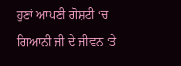ਹੁਣਾਂ ਆਪਣੀ ਗੋਸ਼ਟੀ ‘ਚ ਗਿਆਨੀ ਜੀ ਦੇ ਜੀਵਨ ‘ਤੇ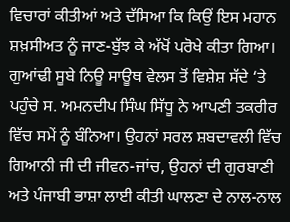ਵਿਚਾਰਾਂ ਕੀਤੀਆਂ ਅਤੇ ਦੱਸਿਆ ਕਿ ਕਿਉਂ ਇਸ ਮਹਾਨ ਸ਼ਖ਼ਸੀਅਤ ਨੂੰ ਜਾਣ-ਬੁੱਝ ਕੇ ਅੱਖੋਂ ਪਰੋਖੇ ਕੀਤਾ ਗਿਆ।  ਗੁਆਂਢੀ ਸੂਬੇ ਨਿਊ ਸਾਊਥ ਵੇਲਸ ਤੋਂ ਵਿਸ਼ੇਸ਼ ਸੱਦੇ ‘ਤੇ ਪਹੁੰਚੇ ਸ. ਅਮਨਦੀਪ ਸਿੰਘ ਸਿੱਧੂ ਨੇ ਆਪਣੀ ਤਕਰੀਰ ਵਿੱਚ ਸਮੇਂ ਨੂੰ ਬੰਨਿਆ। ਉਹਨਾਂ ਸਰਲ ਸ਼ਬਦਾਵਲੀ ਵਿੱਚ ਗਿਆਨੀ ਜੀ ਦੀ ਜੀਵਨ-ਜਾਂਚ, ਉਹਨਾਂ ਦੀ ਗੁਰਬਾਣੀ ਅਤੇ ਪੰਜਾਬੀ ਭਾਸ਼ਾ ਲਾਈ ਕੀਤੀ ਘਾਲਣਾ ਦੇ ਨਾਲ-ਨਾਲ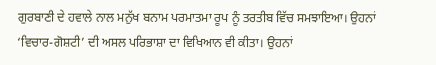ਗੁਰਬਾਣੀ ਦੇ ਹਵਾਲੇ ਨਾਲ ਮਨੁੱਖ ਬਨਾਮ ਪਰਮਾਤਮਾ ਰੂਪ ਨੂੰ ਤਰਤੀਬ ਵਿੱਚ ਸਮਝਾਇਆ। ਉਹਨਾਂ ‘ਵਿਚਾਰ-ਗੋਸ਼ਟੀ’ ਦੀ ਅਸਲ ਪਰਿਭਾਸ਼ਾ ਦਾ ਵਿਖਿਆਨ ਵੀ ਕੀਤਾ। ਉਹਨਾਂ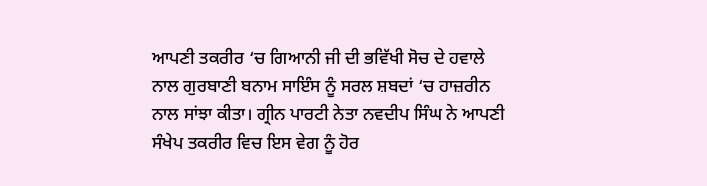ਆਪਣੀ ਤਕਰੀਰ ‘ਚ ਗਿਆਨੀ ਜੀ ਦੀ ਭਵਿੱਖੀ ਸੋਚ ਦੇ ਹਵਾਲੇ ਨਾਲ ਗੁਰਬਾਣੀ ਬਨਾਮ ਸਾਇੰਸ ਨੂੰ ਸਰਲ ਸ਼ਬਦਾਂ ‘ਚ ਹਾਜ਼ਰੀਨ ਨਾਲ ਸਾਂਝਾ ਕੀਤਾ। ਗ੍ਰੀਨ ਪਾਰਟੀ ਨੇਤਾ ਨਵਦੀਪ ਸਿੰਘ ਨੇ ਆਪਣੀ ਸੰਖੇਪ ਤਕਰੀਰ ਵਿਚ ਇਸ ਵੇਗ ਨੂੰ ਹੋਰ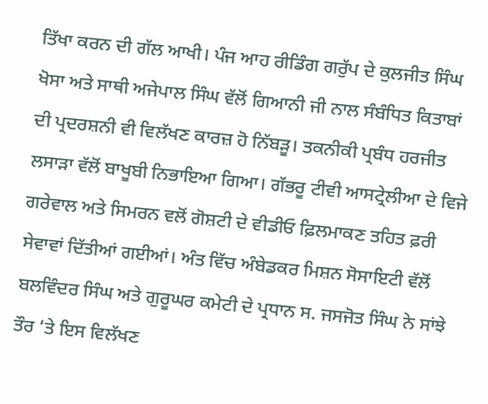ਤਿੱਖਾ ਕਰਨ ਦੀ ਗੱਲ ਆਖੀ। ਪੰਜ ਆਹ ਰੀਡਿੰਗ ਗਰੁੱਪ ਦੇ ਕੁਲਜੀਤ ਸਿੰਘ ਖੋਸਾ ਅਤੇ ਸਾਥੀ ਅਜੇਪਾਲ ਸਿੰਘ ਵੱਲੋਂ ਗਿਆਨੀ ਜੀ ਨਾਲ ਸੰਬੰਧਿਤ ਕਿਤਾਬਾਂ ਦੀ ਪ੍ਰਦਰਸ਼ਨੀ ਵੀ ਵਿਲੱਖਣ ਕਾਰਜ਼ ਹੋ ਨਿੱਬੜੂ। ਤਕਨੀਕੀ ਪ੍ਰਬੰਧ ਹਰਜੀਤ ਲਸਾੜਾ ਵੱਲੋਂ ਬਾਖੂਬੀ ਨਿਭਾਇਆ ਗਿਆ। ਗੱਭਰੂ ਟੀਵੀ ਆਸਟ੍ਰੇਲੀਆ ਦੇ ਵਿਜੇ ਗਰੇਵਾਲ ਅਤੇ ਸਿਮਰਨ ਵਲੋਂ ਗੋਸ਼ਟੀ ਦੇ ਵੀਡੀਓ ਫ਼ਿਲਮਾਕਣ ਤਹਿਤ ਫ਼ਰੀ ਸੇਵਾਵਾਂ ਦਿੱਤੀਆਂ ਗਈਆਂ। ਅੰਤ ਵਿੱਚ ਅੰਬੇਡਕਰ ਮਿਸ਼ਨ ਸੋਸਾਇਟੀ ਵੱਲੋਂ ਬਲਵਿੰਦਰ ਸਿੰਘ ਅਤੇ ਗੁਰੂਘਰ ਕਮੇਟੀ ਦੇ ਪ੍ਰਧਾਨ ਸ. ਜਸਜੋਤ ਸਿੰਘ ਨੇ ਸਾਂਝੇ ਤੌਰ ‘ਤੇ ਇਸ ਵਿਲੱਖਣ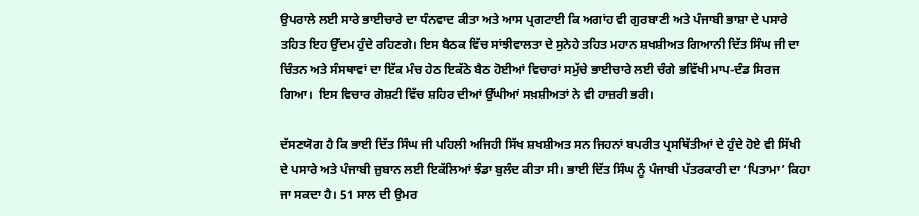ਉਪਰਾਲੇ ਲਈ ਸਾਰੇ ਭਾਈਚਾਰੇ ਦਾ ਧੰਨਵਾਦ ਕੀਤਾ ਅਤੇ ਆਸ ਪ੍ਰਗਟਾਈ ਕਿ ਅਗਾਂਹ ਵੀ ਗੁਰਬਾਣੀ ਅਤੇ ਪੰਜਾਬੀ ਭਾਸ਼ਾ ਦੇ ਪਸਾਰੇ ਤਹਿਤ ਇਹ ਉੱਦਮ ਹੁੰਦੇ ਰਹਿਣਗੇ। ਇਸ ਬੈਠਕ ਵਿੱਚ ਸਾਂਝੀਵਾਲਤਾ ਦੇ ਸੁਨੇਹੇ ਤਹਿਤ ਮਹਾਨ ਸ਼ਖਸ਼ੀਅਤ ਗਿਆਨੀ ਦਿੱਤ ਸਿੰਘ ਜੀ ਦਾ ਚਿੰਤਨ ਅਤੇ ਸੰਸਥਾਵਾਂ ਦਾ ਇੱਕ ਮੰਚ ਹੇਠ ਇਕੱਠੇ ਬੈਠ ਹੋਈਆਂ ਵਿਚਾਰਾਂ ਸਮੁੱਚੇ ਭਾਈਚਾਰੇ ਲਈ ਚੰਗੇ ਭਵਿੱਖੀ ਮਾਪ-ਦੰਡ ਸਿਰਜ ਗਿਆ।  ਇਸ ਵਿਚਾਰ ਗੋਸ਼ਟੀ ਵਿੱਚ ਸ਼ਹਿਰ ਦੀਆਂ ਉੱਘੀਆਂ ਸਖ਼ਸ਼ੀਅਤਾਂ ਨੇ ਵੀ ਹਾਜ਼ਰੀ ਭਰੀ।

ਦੱਸਣਯੋਗ ਹੈ ਕਿ ਭਾਈ ਦਿੱਤ ਸਿੰਘ ਜੀ ਪਹਿਲੀ ਅਜਿਹੀ ਸਿੱਖ ਸ਼ਖਸ਼ੀਅਤ ਸਨ ਜਿਹਨਾਂ ਬਪਰੀਤ ਪ੍ਰਸਥਿੱਤੀਆਂ ਦੇ ਹੁੰਦੇ ਹੋਏ ਵੀ ਸਿੱਖੀ ਦੇ ਪਸਾਰੇ ਅਤੇ ਪੰਜਾਬੀ ਜ਼ੁਬਾਨ ਲਈ ਇਕੱਲਿਆਂ ਝੰਡਾ ਬੁਲੰਦ ਕੀਤਾ ਸੀ। ਭਾਈ ਦਿੱਤ ਸਿੰਘ ਨੂੰ ਪੰਜਾਬੀ ਪੱਤਰਕਾਰੀ ਦਾ ‘ਪਿਤਾਮਾ’ ਕਿਹਾ ਜਾ ਸਕਦਾ ਹੈ। 51 ਸਾਲ ਦੀ ਉਮਰ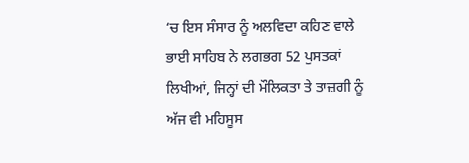‘ਚ ਇਸ ਸੰਸਾਰ ਨੂੰ ਅਲਵਿਦਾ ਕਹਿਣ ਵਾਲੇ ਭਾਈ ਸਾਹਿਬ ਨੇ ਲਗਭਗ 52 ਪੁਸਤਕਾਂ ਲਿਖੀਆਂ, ਜਿਨ੍ਹਾਂ ਦੀ ਮੌਲਿਕਤਾ ਤੇ ਤਾਜ਼ਗੀ ਨੂੰ ਅੱਜ ਵੀ ਮਹਿਸੂਸ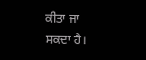ਕੀਤਾ ਜਾ ਸਕਦਾ ਹੈ।